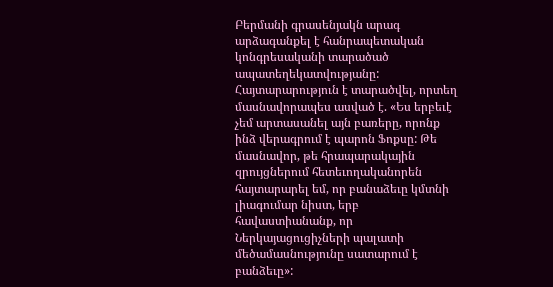Բերմանի գրասենյակն արագ արձագանքել է հանրապետական կոնգրեսականի տարածած ապատեղեկատվությանը: Հայտարարություն է տարածվել, որտեղ մասնավորապես ասված է. «Ես երբեւէ չեմ արտասանել այն բառերը, որոնք ինձ վերագրում է պարոն Ֆոքսը: Թե մասնավոր, թե հրապարակային զրույցներում հետեւողականորեն հայտարարել եմ, որ բանաձեւը կմտնի լիագումար նիստ, երբ հավաստիանանք, որ Ներկայացուցիչների պալատի մեծամասնությունը սատարում է բանձեւը»: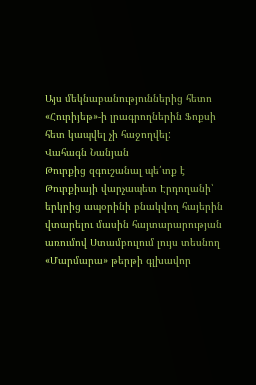Այս մեկնաբանություններից հետո «Հուրիյեթ»-ի լրագրողներին Ֆոքսի հետ կապվել չի հաջողվել:
Վահագն Նանյան
Թուրքից զգուշանալ պե՛տք է
Թուրքիայի վարչապետ Էրդողանի՝ երկրից ապօրինի բնակվող հայերին վտարելու մասին հայտարարության առումով Ստամբուլում լույս տեսնող «Մարմարա» թերթի գլխավոր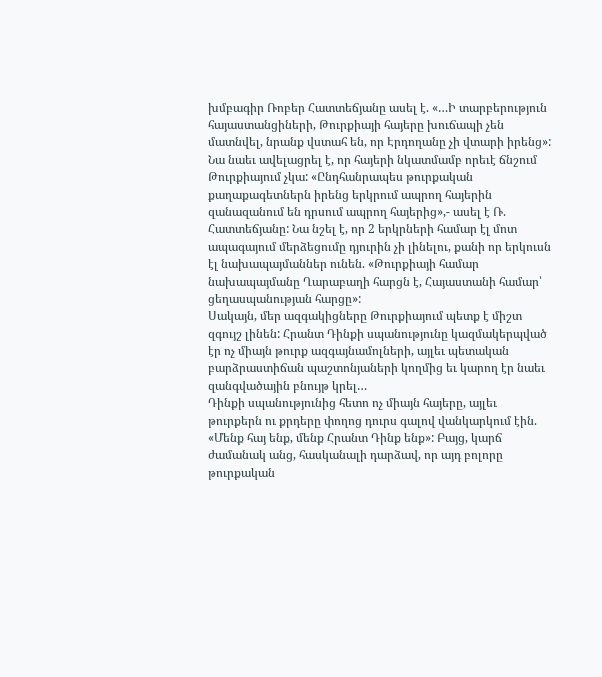խմբագիր Ռոբեր Հատտեճյանը ասել է. «…Ի տարբերություն հայաստանցիների, Թուրքիայի հայերը խուճապի չեն մատնվել, նրանք վստահ են, որ Էրդողանը չի վտարի իրենց»:
Նա նաեւ ավելացրել է, որ հայերի նկատմամբ որեւէ ճնշում Թուրքիայում չկա: «Ընդհանրապես թուրքական քաղաքագետներն իրենց երկրում ապրող հայերին զանազանում են դրսում ապրող հայերից»,- ասել է Ռ. Հատտեճյանը: Նա նշել է, որ 2 երկրների համար էլ մոտ ապագայում մերձեցումը դյուրին չի լինելու, քանի որ երկուսն էլ նախապայմաններ ունեն. «Թուրքիայի համար նախապայմանը Ղարաբաղի հարցն է, Հայաստանի համար՝ ցեղասպանության հարցը»:
Սակայն, մեր ազգակիցները Թուրքիայում պետք է միշտ զգույշ լինեն: Հրանտ Դինքի սպանությունը կազմակերպված էր ոչ միայն թուրք ազգայնամոլների, այլեւ պետական բարձրաստիճան պաշտոնյաների կողմից եւ կարող էր նաեւ զանգվածային բնույթ կրել…
Դինքի սպանությունից հետո ոչ միայն հայերը, այլեւ թուրքերն ու քրդերը փողոց դուրս գալով վանկարկում էին. «Մենք հայ ենք, մենք Հրանտ Դինք ենք»: Բայց, կարճ ժամանակ անց, հասկանալի դարձավ, որ այդ բոլորը թուրքական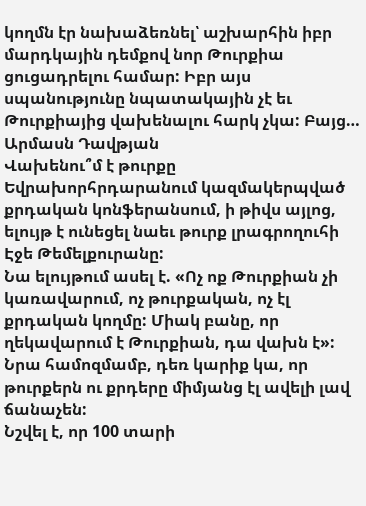կողմն էր նախաձեռնել՝ աշխարհին իբր մարդկային դեմքով նոր Թուրքիա ցուցադրելու համար: Իբր այս սպանությունը նպատակային չէ եւ Թուրքիայից վախենալու հարկ չկա: Բայց…
Արմասն Դավթյան
Վախենու՞մ է թուրքը
Եվրախորհրդարանում կազմակերպված քրդական կոնֆերանսում, ի թիվս այլոց, ելույթ է ունեցել նաեւ թուրք լրագրողուհի Էջե Թեմելքուրանը:
Նա ելույթում ասել է. «Ոչ ոք Թուրքիան չի կառավարում, ոչ թուրքական, ոչ էլ քրդական կողմը: Միակ բանը, որ ղեկավարում է Թուրքիան, դա վախն է»: Նրա համոզմամբ, դեռ կարիք կա, որ թուրքերն ու քրդերը միմյանց էլ ավելի լավ ճանաչեն:
Նշվել է, որ 100 տարի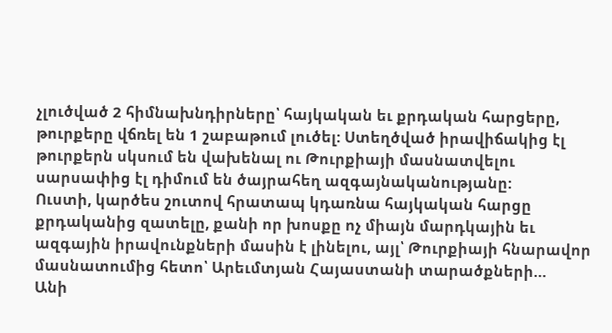չլուծված 2 հիմնախնդիրները՝ հայկական եւ քրդական հարցերը, թուրքերը վճռել են 1 շաբաթում լուծել: Ստեղծված իրավիճակից էլ թուրքերն սկսում են վախենալ ու Թուրքիայի մասնատվելու սարսափից էլ դիմում են ծայրահեղ ազգայնականությանը:
Ուստի, կարծես շուտով հրատապ կդառնա հայկական հարցը քրդականից զատելը, քանի որ խոսքը ոչ միայն մարդկային եւ ազգային իրավունքների մասին է լինելու, այլ՝ Թուրքիայի հնարավոր մասնատումից հետո՝ Արեւմտյան Հայաստանի տարածքների…
Անի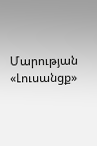Մարության
«Լուսանցք»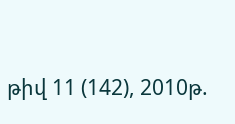թիվ 11 (142), 2010թ.